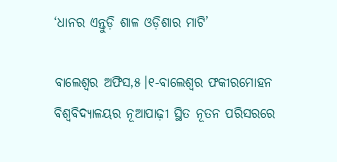‘ଧାନର ଏନ୍ତୁଡ଼ି ଶାଳ ଓଡ଼ିଶାର ମାଟି’

ବାଲେଶ୍ୱର ଅଫିସ,୫।୧-ବାଲେଶ୍ୱର ଫକୀରମୋହନ ବିଶ୍ୱବିଦ୍ୟାଳୟର ନୂଆପାଢ଼ୀ ସ୍ଥିତ ନୂତନ ପରିସରରେ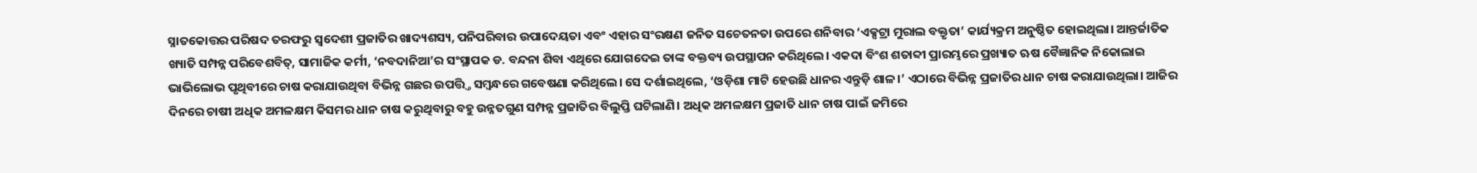ସ୍ନାତକୋତ୍ତର ପରିଷଦ ତରଫରୁ ସ୍ବଦେଶୀ ପ୍ରଜାତିର ଖାଦ୍ୟଶସ୍ୟ, ପନିପରିବାର ଉପାଦେୟତା ଏବଂ ଏହାର ସଂରକ୍ଷଣ ଜନିତ ସଚେତନତା ଉପରେ ଶନିବାର ‘ଏକ୍ସଟ୍ରା ମୁରାଲ ବକ୍ତୃତା’ କାର୍ଯ୍ୟକ୍ରମ ଅନୁଷ୍ଠିତ ହୋଇଥିଲା। ଆନ୍ତର୍ଜାତିକ ଖ୍ୟାତି ସମ୍ପନ୍ନ ପରିବେଶବିତ୍‌, ସାମାଜିକ କର୍ମୀ, ‘ନବଦାନିଆ’ର ସଂସ୍ଥାପକ ଡ. ବନ୍ଦନା ଶିବା ଏଥିରେ ଯୋଗଦେଇ ତାଙ୍କ ବକ୍ତବ୍ୟ ଉପସ୍ଥାପନ କରିଥିଲେ। ଏକଦା ବିଂଶ ଶତାବ୍ଦୀ ପ୍ରାରମ୍ଭରେ ପ୍ରଖ୍ୟାତ ଋଷ ବୈଜ୍ଞାନିକ ନିକୋଲାଇ ଭାଭିଲୋଭ ପୃଥିବୀରେ ଚାଷ କରାଯାଉଥିବା ବିଭିନ୍ନ ଗଛର ଉପତ୍ତ୍ତି ସମ୍ବନ୍ଧରେ ଗବେଷଣା କରିଥିଲେ। ସେ ଦର୍ଶାଇଥିଲେ, ‘ଓଡ଼ିଶା ମାଟି ହେଉଛି ଧାନର ଏନ୍ତୁଡ଼ି ଶାଳ।’ ଏଠାରେ ବିଭିନ୍ନ ପ୍ରଜାତିର ଧାନ ଚାଷ କରାଯାଉଥିଲା। ଆଜିର ଦିନରେ ଚାଷୀ ଅଧିକ ଅମଳକ୍ଷମ କିସମର ଧାନ ଚାଷ କରୁଥିବାରୁ ବହୁ ଉନ୍ନତଗୁଣ ସମ୍ପନ୍ନ ପ୍ରଜାତିର ବିଲୁପ୍ତି ଘଟିଲାଣି। ଅଧିକ ଅମଳକ୍ଷମ ପ୍ରଜାତି ଧାନ ଚାଷ ପାଇଁ ଜମିରେ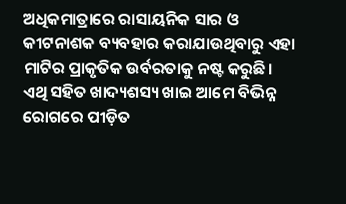ଅଧିକମାତ୍ରାରେ ରାସାୟନିକ ସାର ଓ କୀଟନାଶକ ବ୍ୟବହାର କରାଯାଉଥିବାରୁ ଏହା ମାଟିର ପ୍ରାକୃତିକ ଉର୍ବରତାକୁ ନଷ୍ଟ କରୁଛି। ଏଥି ସହିତ ଖାଦ୍ୟଶସ୍ୟ ଖାଇ ଆମେ ବିଭିନ୍ନ ରୋଗରେ ପୀଡ଼ିତ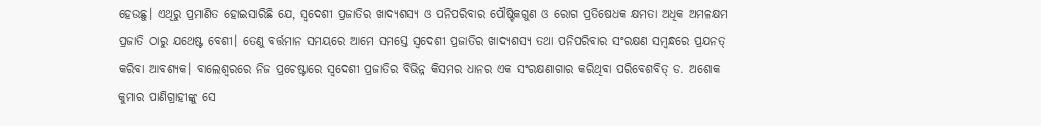ହେଉଛୁ। ଏଥିରୁ ପ୍ରମାଣିତ ହୋଇସାରିଛି ଯେ, ସ୍ବଦେଶୀ ପ୍ରଜାତିର ଖାଦ୍ୟଶସ୍ୟ ଓ ପନିପରିବାର ପୌଷ୍ଟିକଗୁଣ ଓ ରୋଗ ପ୍ରତିଷେଧକ କ୍ଷମତା ଅଧିକ ଅମଳକ୍ଷମ ପ୍ରଜାତି ଠାରୁ ଯଥେଷ୍ଟ ବେଶୀ। ତେଣୁ ବର୍ତ୍ତମାନ ସମୟରେ ଆମେ ସମସ୍ତେ ସ୍ବଦେଶୀ ପ୍ରଜାତିର ଖାଦ୍ୟଶସ୍ୟ ତଥା ପନିପରିବାର ସଂରକ୍ଷଣ ସମ୍ବନ୍ଧରେ ପ୍ରଯନତ୍ କରିବା ଆବଶ୍ୟକ। ବାଲେଶ୍ୱରରେ ନିଜ ପ୍ରଚେଷ୍ଟାରେ ସ୍ବଦେଶୀ ପ୍ରଜାତିର ବିଭିନ୍ନ କିସମର ଧାନର ଏକ ସଂରକ୍ଷଣାଗାର କରିଥିବା ପରିବେଶବିତ୍‌ ଡ. ଅଶୋକ କୁମାର ପାଣିଗ୍ରାହୀଙ୍କୁ ସେ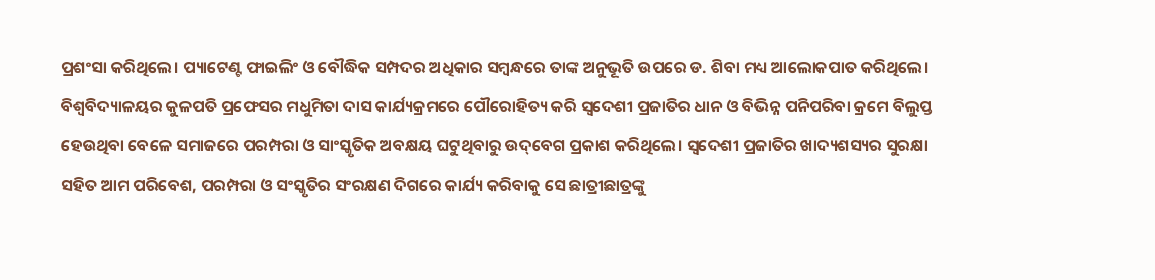ପ୍ରଶଂସା କରିଥିଲେ। ପ୍ୟାଟେଣ୍ଟ ଫାଇଲିଂ ଓ ବୌଦ୍ଧିକ ସମ୍ପଦର ଅଧିକାର ସମ୍ବନ୍ଧରେ ତାଙ୍କ ଅନୁଭୂତି ଉପରେ ଡ. ଶିବା ମଧ୍ୟ ଆଲୋକପାତ କରିଥିଲେ।
ବିଶ୍ୱବିଦ୍ୟାଳୟର କୁଳପତି ପ୍ରଫେସର ମଧୁମିତା ଦାସ କାର୍ଯ୍ୟକ୍ରମରେ ପୌରୋହିତ୍ୟ କରି ସ୍ବଦେଶୀ ପ୍ରଜାତିର ଧାନ ଓ ବିଭିନ୍ନ ପନିପରିବା କ୍ରମେ ବିଲୁପ୍ତ ହେଉଥିବା ବେଳେ ସମାଜରେ ପରମ୍ପରା ଓ ସାଂସ୍କୃତିକ ଅବକ୍ଷୟ ଘଟୁଥିବାରୁ ଉଦ୍‌ବେଗ ପ୍ରକାଶ କରିଥିଲେ। ସ୍ବଦେଶୀ ପ୍ରଜାତିର ଖାଦ୍ୟଶସ୍ୟର ସୁରକ୍ଷା ସହିତ ଆମ ପରିବେଶ, ପରମ୍ପରା ଓ ସଂସ୍କୃତିର ସଂରକ୍ଷଣ ଦିଗରେ କାର୍ଯ୍ୟ କରିବାକୁ ସେ ଛାତ୍ରୀଛାତ୍ରଙ୍କୁ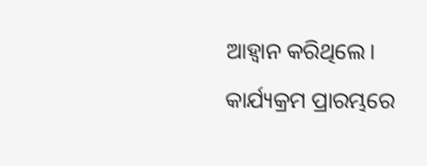ଆହ୍ବାନ କରିଥିଲେ। କାର୍ଯ୍ୟକ୍ରମ ପ୍ରାରମ୍ଭରେ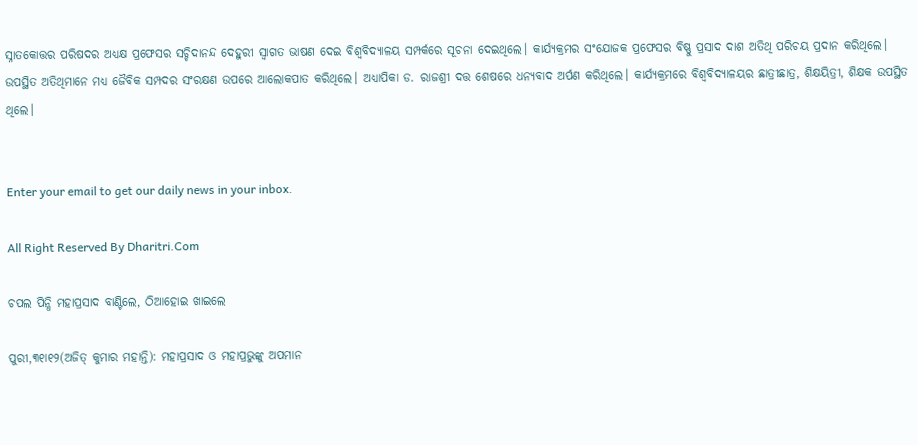ସ୍ନାତକୋତ୍ତର ପରିଷଦର ଅଧ୍ୟକ୍ଷ ପ୍ରଫେସର ସଚ୍ଚିଦାନନ୍ଦ ଦେହୁରୀ ସ୍ବାଗତ ଭାଷଣ ଦେଇ ବିଶ୍ୱବିଦ୍ୟାଳୟ ସମ୍ପର୍କରେ ସୂଚନା ଦେଇଥିଲେ। କାର୍ଯ୍ୟକ୍ରମର ସଂଯୋଜକ ପ୍ରଫେସର ବିଷ୍ଣୁ ପ୍ରସାଦ ଦାଶ ଅତିଥି ପରିଚୟ ପ୍ରଦାନ କରିଥିଲେ। ଉପସ୍ଥିତ ଅତିଥିମାନେ ମଧ୍ୟ ଜୈବିକ ସମ୍ପଦର ସଂରକ୍ଷଣ ଉପରେ ଆଲୋକପାତ କରିଥିଲେ। ଅଧ୍ୟାପିକା ଡ. ରାଜଶ୍ରୀ ଦତ୍ତ ଶେଷରେ ଧନ୍ୟବାଦ ଅର୍ପଣ କରିଥିଲେ। କାର୍ଯ୍ୟକ୍ରମରେ ବିଶ୍ୱବିଦ୍ୟାଳୟର ଛାତ୍ରୀଛାତ୍ର, ଶିକ୍ଷୟିତ୍ରୀ, ଶିକ୍ଷକ ଉପସ୍ଥିତ ଥିଲେ।


Enter your email to get our daily news in your inbox.

All Right Reserved By Dharitri.Com

ଚପଲ ପିନ୍ଧି ମହାପ୍ରସାଦ ବାଣ୍ଟିଲେ, ଠିଆହୋଇ ଖାଇଲେ

ପୁରୀ,୩୧ା୧୨(ଅଜିତ୍‌ କୁମାର ମହାନ୍ତି): ମହାପ୍ରସାଦ ଓ ମହାପ୍ରଭୁଙ୍କୁ ଅପମାନ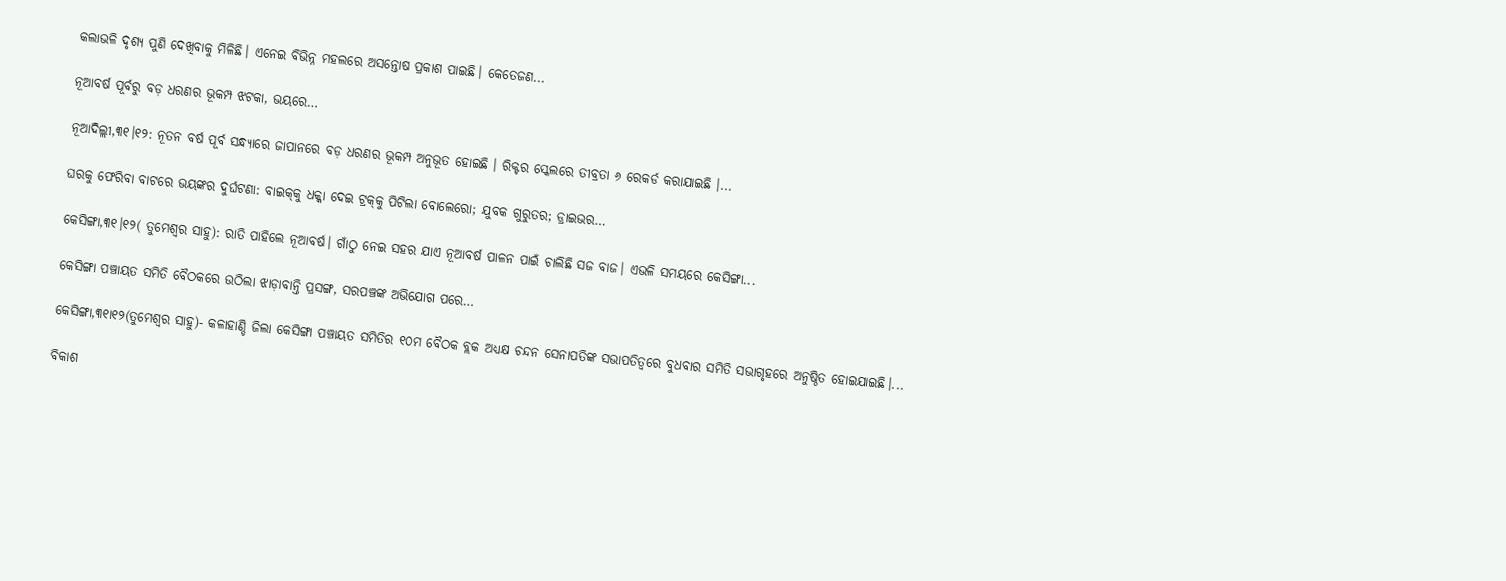କଲାଭଳି ଦୃଶ୍ୟ ପୁଣି ଦେଖିବାକୁ ମିଳିଛି। ଏନେଇ ବିଭିନ୍ନ ମହଲରେ ଅସନ୍ତୋଷ ପ୍ରକାଶ ପାଇଛି। କେତେଜଣ...

ନୂଆବର୍ଷ ପୂର୍ବରୁ ବଡ଼ ଧରଣର ଭୂକମ୍ପ ଝଟକା, ଭୟରେ…

ନୂଆଦିଲ୍ଲୀ,୩୧।୧୨: ନୂତନ ବର୍ଷ ପୂର୍ବ ସନ୍ଧ୍ୟାରେ ଜାପାନରେ ବଡ଼ ଧରଣର ଭୂକମ୍ପ ଅନୁଭୂତ ହୋଇଛି । ରିକ୍ଟର ସ୍କେଲରେ ତୀବ୍ରତା ୬ ରେକର୍ଡ କରାଯାଇଛି ।...

ଘରକୁ ଫେରିବା ବାଟରେ ଭୟଙ୍କର ଦୁର୍ଘଟଣା: ବାଇକ୍‌କୁ ଧକ୍କା ଦେଇ ଟ୍ରକ୍‌କୁ ପିଟିଲା ବୋଲେରୋ; ଯୁବକ ଗୁରୁତର; ଡ୍ରାଇଭର…

କେସିଙ୍ଗା,୩୧।୧୨( ତୁମେଶ୍ୱର ସାହୁ): ରାତି ପାହିଲେ ନୂଆବର୍ଷ। ଗାଁଠୁ ନେଇ ସହର ଯାଏ ନୂଆବର୍ଷ ପାଳନ ପାଇଁ ଚାଲିଛି ସଜ ବାଜ। ଏଭଳି ସମୟରେ କେସିଙ୍ଗା...

କେସିଙ୍ଗା ପଞ୍ଚାୟତ ସମିତି ବୈଠକରେ ଉଠିଲା ଝାଡ଼ାବାନ୍ତି ପ୍ରସଙ୍ଗ, ସରପଞ୍ଚଙ୍କ ଅଭିଯୋଗ ପରେ…

କେସିଙ୍ଗା,୩୧ା୧୨(ତୁମେଶ୍ୱର ସାହୁ)- କଳାହାଣ୍ଡି ଜିଲା କେସିଙ୍ଗା ପଞ୍ଚାୟତ ସମିତିର ୧୦ମ ବୈଠକ ବ୍ଲକ ଅଧ୍ୟକ୍ଷ ଚନ୍ଦନ ସେନାପତିଙ୍କ ସଭାପତିତ୍ୱରେ ବୁଧବାର ସମିତି ସଭାଗୃହରେ ଅନୁଷ୍ଠିତ ହୋଇଯାଇଛି।...

ବିକାଶ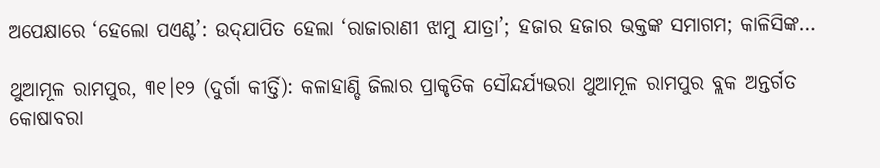ଅପେକ୍ଷାରେ ‘ହେଲୋ ପଏଣ୍ଟ’: ଉଦ୍‌ଯାପିତ ହେଲା ‘ରାଜାରାଣୀ ଝାମୁ ଯାତ୍ରା’; ହଜାର ହଜାର ଭକ୍ତଙ୍କ ସମାଗମ; କାଳିସିଙ୍କ…

ଥୁଆମୂଳ ରାମପୁର, ୩୧।୧୨ (ଦୁର୍ଗା କୀର୍ତ୍ତି): କଳାହାଣ୍ଡି ଜିଲାର ପ୍ରାକୃତିକ ସୌନ୍ଦର୍ଯ୍ୟଭରା ଥୁଆମୂଳ ରାମପୁର ବ୍ଲକ ଅନ୍ତର୍ଗତ କୋଷାବରା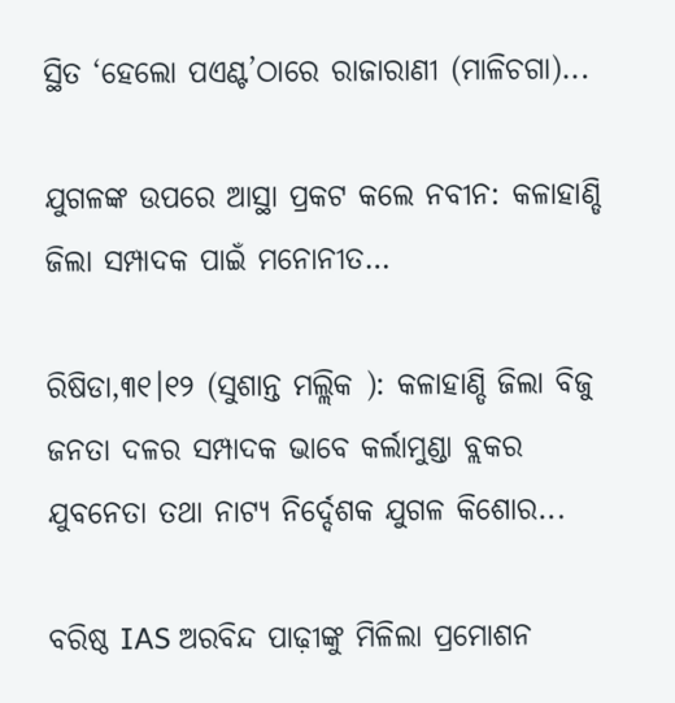ସ୍ଥିତ ‘ହେଲୋ ପଏଣ୍ଟ’ଠାରେ ରାଜାରାଣୀ (ମାଳିଚଗା)...

ଯୁଗଳଙ୍କ ଉପରେ ଆସ୍ଥା ପ୍ରକଟ କଲେ ନବୀନ: କଳାହାଣ୍ଡି ଜିଲା ସମ୍ପାଦକ ପାଇଁ ମନୋନୀତ…

ରିଷିଡା,୩୧।୧୨ (ସୁଶାନ୍ତ ମଲ୍ଲିକ ): କଳାହାଣ୍ଡି ଜିଲା ବିଜୁ ଜନତା ଦଳର ସମ୍ପାଦକ ଭାବେ କର୍ଲାମୁଣ୍ଡା ବ୍ଲକର ଯୁବନେତା ତଥା ନାଟ୍ୟ ନିର୍ଦ୍ଦେଶକ ଯୁଗଳ କିଶୋର...

ବରିଷ୍ଠ IAS ଅରବିନ୍ଦ ପାଢ଼ୀଙ୍କୁ ମିଳିଲା ପ୍ରମୋଶନ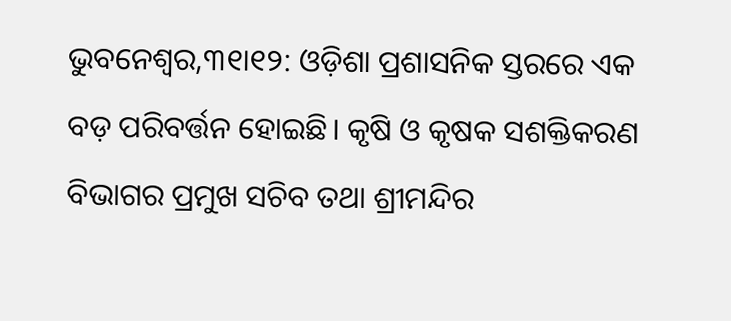ଭୁବନେଶ୍ବର,୩୧ା୧୨: ଓଡ଼ିଶା ପ୍ରଶାସନିକ ସ୍ତରରେ ଏକ ବଡ଼ ପରିବର୍ତ୍ତନ ହୋଇଛି। କୃଷି ଓ କୃଷକ ସଶକ୍ତିକରଣ ବିଭାଗର ପ୍ରମୁଖ ସଚିବ ତଥା ଶ୍ରୀମନ୍ଦିର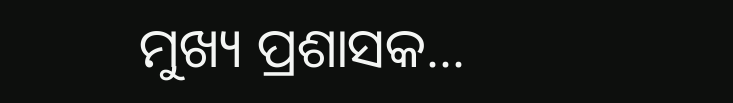ମୁଖ୍ୟ ପ୍ରଶାସକ...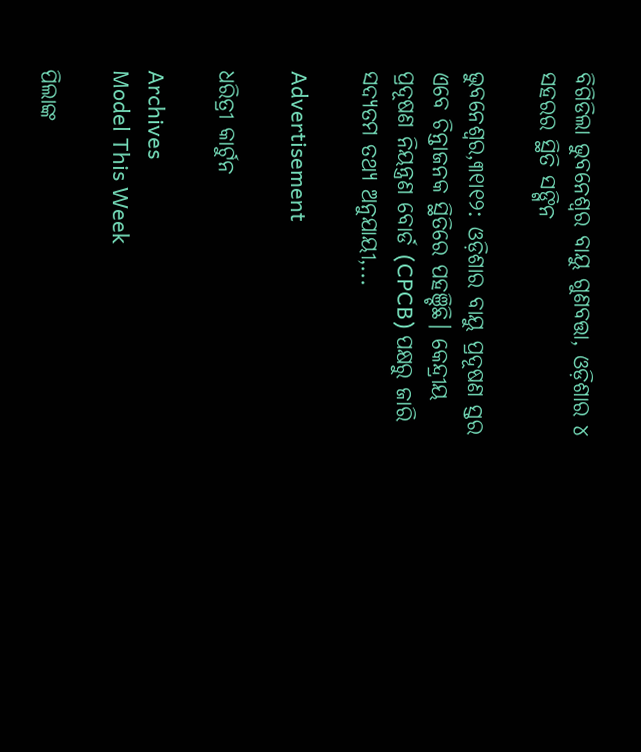ବିଗିଡିଲା ଭୁବନେଶ୍ୱର ବାୟୁ ଗୁଣବତ୍ତା, ଓଡ଼ିଶାର ୪ ସହରର ସ୍ଥିତି ସଙ୍ଗିନ

ଭୁବନେଶ୍ବର,୩୧ା୧୨: ଓଡ଼ିଶାର ବାୟୁ ପ୍ରଦୂଷଣ ସ୍ତର ଏବେ ଚିନ୍ତାଜନକ ସ୍ଥିତିରେ ପହଞ୍ଚିଛି। କେନ୍ଦ୍ରୀୟ ପ୍ରଦୂଷଣ ନିୟନ୍ତ୍ରଣ ବୋର୍ଡ (CPCB) ପକ୍ଷରୁ ଜାରି ସଦ୍ୟତମ ତଥ୍ୟ ଅନୁଯାୟୀ,...

Advertisement

ଧରିତ୍ରୀ କାର୍ଟୁନ

Archives
Model This Week

ପିଲାଙ୍କ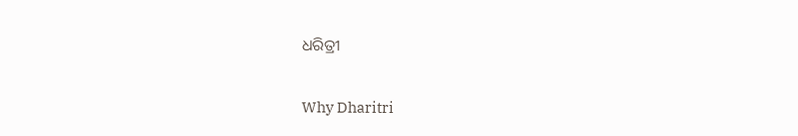ଧରିତ୍ରୀ

Why Dharitri